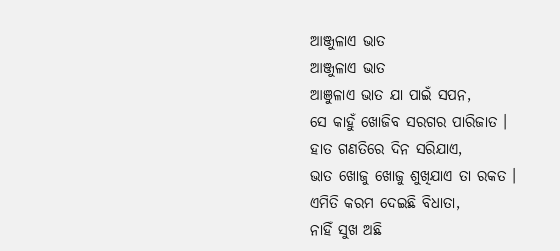ଆଞ୍ଜୁଳାଏ ଭାତ
ଆଞ୍ଜୁଳାଏ ଭାତ
ଆଞୁଳାଏ ଭାତ ଯା ପାଇଁ ସପନ,
ସେ କାହୁଁ ଖୋଜିବ ସରଗର ପାରିଜାତ ।
ହାତ ଗଣତିରେ ଦିନ ସରିଯାଏ,
ଭାତ ଖୋଜୁ ଖୋଜୁ ଶୁଖିଯାଏ ତା ରକତ ।
ଏମିତି କରମ ଦେଇଛି ବିଧାତା,
ନାହିଁ ସୁଖ ଅଛି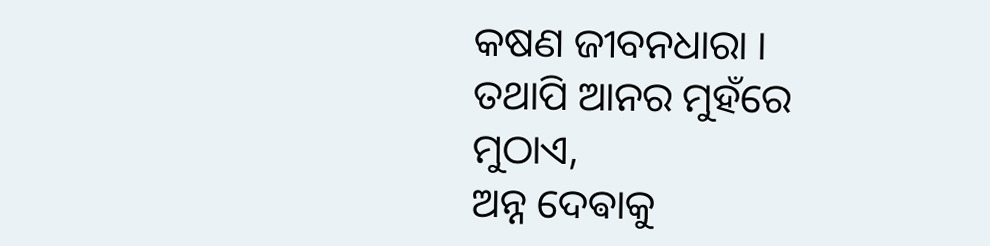କଷଣ ଜୀବନଧାରା ।
ତଥାପି ଆନର ମୁହଁରେ ମୁଠାଏ,
ଅନ୍ନ ଦେଵାକୁ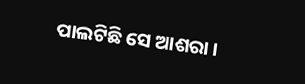ପାଲଟିଛି ସେ ଆଶରା ।